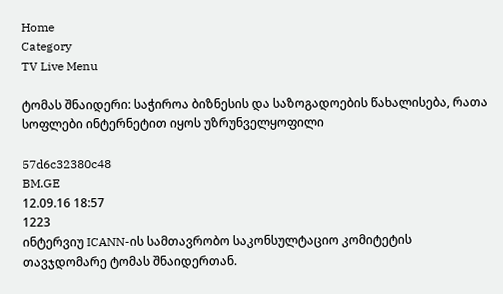Home
Category
TV Live Menu

ტომას შნაიდერი: საჭიროა ბიზნესის და საზოგადოების წახალისება, რათა სოფლები ინტერნეტით იყოს უზრუნველყოფილი

57d6c32380c48
BM.GE
12.09.16 18:57
1223
ინტერვიუ ICANN-ის სამთავრობო საკონსულტაციო კომიტეტის თავჯდომარე ტომას შნაიდერთან.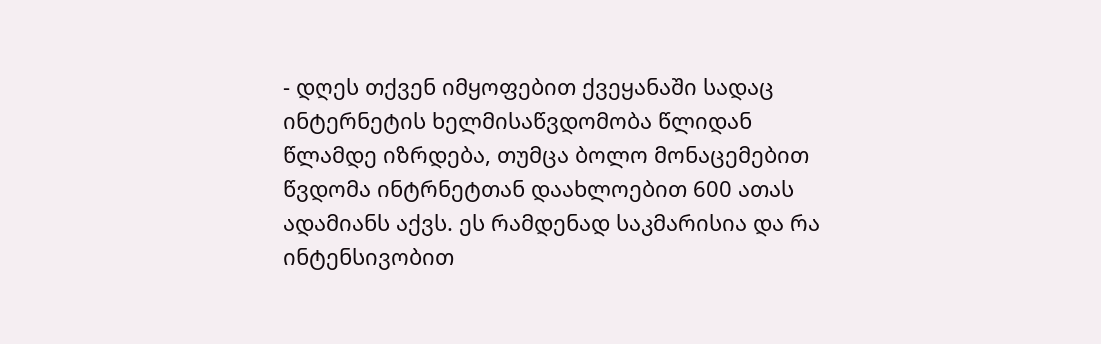- დღეს თქვენ იმყოფებით ქვეყანაში სადაც ინტერნეტის ხელმისაწვდომობა წლიდან წლამდე იზრდება, თუმცა ბოლო მონაცემებით წვდომა ინტრნეტთან დაახლოებით 600 ათას ადამიანს აქვს. ეს რამდენად საკმარისია და რა ინტენსივობით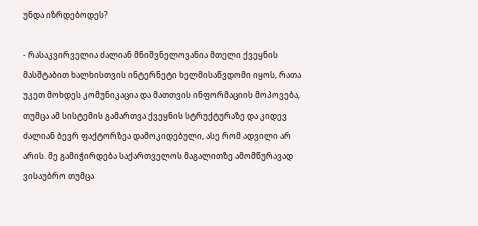უნდა იზრდებოდეს?

- რასაკვირველია ძალიან მნიშვნელოვანია მთელი ქვეყნის მასშტაბით ხალხისთვის ინტერნეტი ხელმისაწვდომი იყოს, რათა უკეთ მოხდეს კომუნიკაცია და მათთვის ინფორმაციის მოპოვება, თუმცა ამ სისტემის გამართვა ქვეყნის სტრუქტურაზე და კიდევ ძალიან ბევრ ფაქტორზეა დამოკიდებული, ასე რომ ადვილი არ არის. მე გამიჭირდება საქართველოს მაგალითზე ამომწურავად ვისაუბრო თუმცა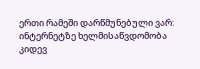ერთი რამეში დარწმუნებული ვარ: ინტერნეტზე ხელმისაწვდომობა კიდევ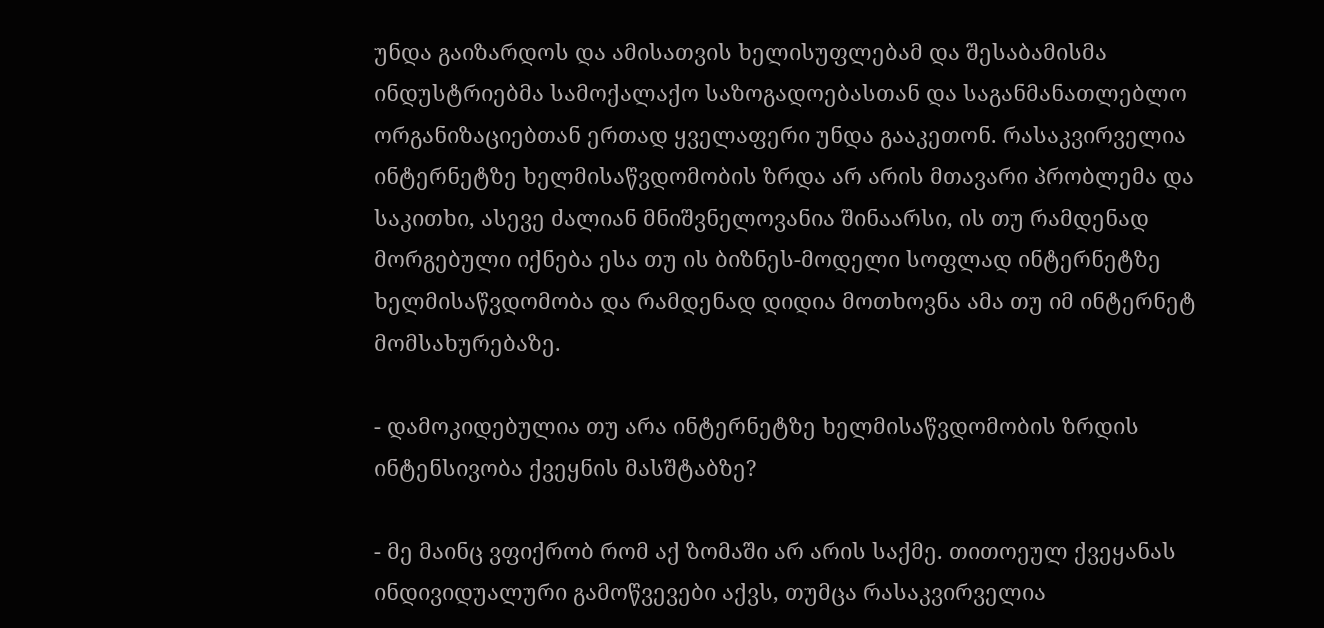უნდა გაიზარდოს და ამისათვის ხელისუფლებამ და შესაბამისმა ინდუსტრიებმა სამოქალაქო საზოგადოებასთან და საგანმანათლებლო ორგანიზაციებთან ერთად ყველაფერი უნდა გააკეთონ. რასაკვირველია ინტერნეტზე ხელმისაწვდომობის ზრდა არ არის მთავარი პრობლემა და საკითხი, ასევე ძალიან მნიშვნელოვანია შინაარსი, ის თუ რამდენად მორგებული იქნება ესა თუ ის ბიზნეს-მოდელი სოფლად ინტერნეტზე ხელმისაწვდომობა და რამდენად დიდია მოთხოვნა ამა თუ იმ ინტერნეტ მომსახურებაზე.

- დამოკიდებულია თუ არა ინტერნეტზე ხელმისაწვდომობის ზრდის ინტენსივობა ქვეყნის მასშტაბზე?

- მე მაინც ვფიქრობ რომ აქ ზომაში არ არის საქმე. თითოეულ ქვეყანას ინდივიდუალური გამოწვევები აქვს, თუმცა რასაკვირველია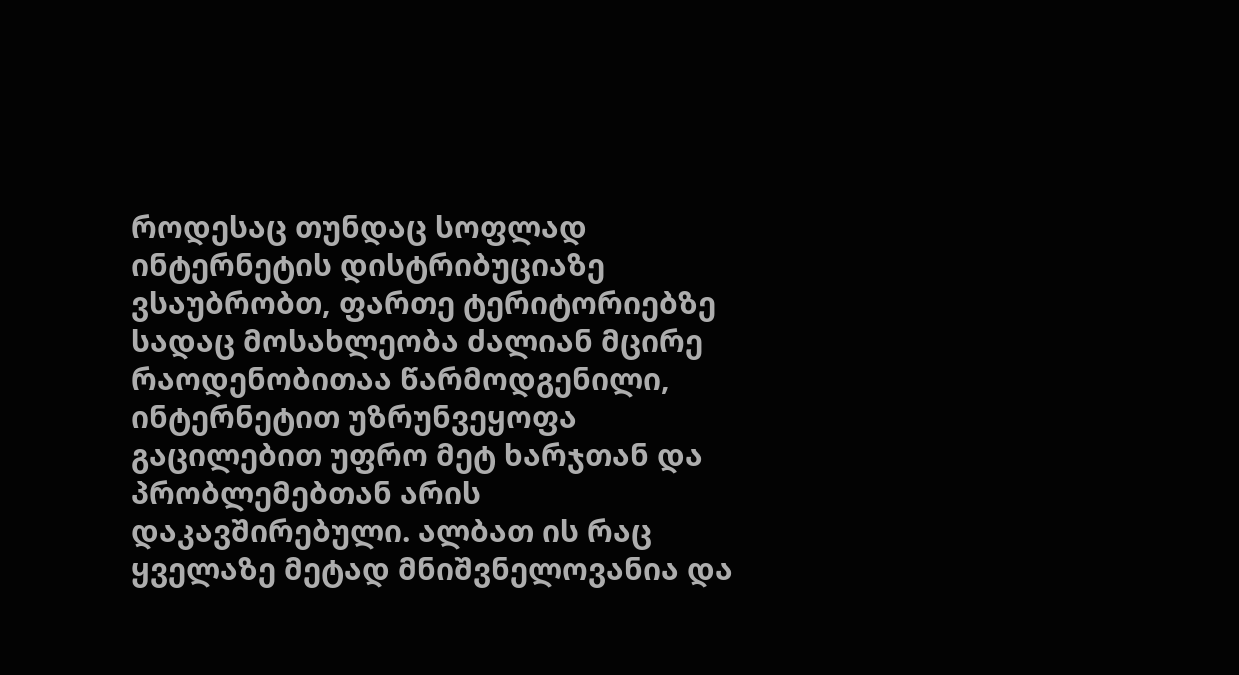როდესაც თუნდაც სოფლად ინტერნეტის დისტრიბუციაზე ვსაუბრობთ, ფართე ტერიტორიებზე სადაც მოსახლეობა ძალიან მცირე რაოდენობითაა წარმოდგენილი, ინტერნეტით უზრუნვეყოფა გაცილებით უფრო მეტ ხარჯთან და პრობლემებთან არის დაკავშირებული. ალბათ ის რაც ყველაზე მეტად მნიშვნელოვანია და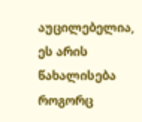აუცილებელია, ეს არის წახალისება როგორც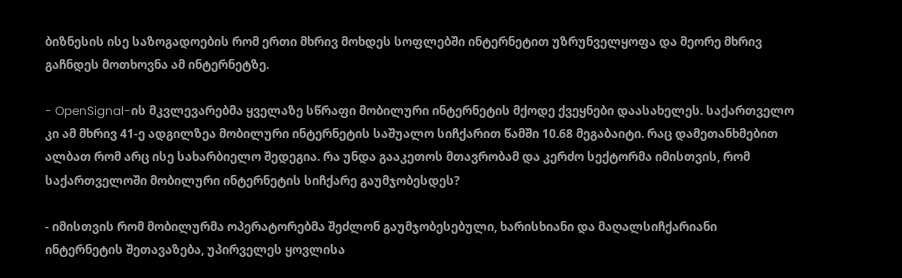ბიზნესის ისე საზოგადოების რომ ერთი მხრივ მოხდეს სოფლებში ინტერნეტით უზრუნველყოფა და მეორე მხრივ გაჩნდეს მოთხოვნა ამ ინტერნეტზე.

- OpenSignal-ის მკვლევარებმა ყველაზე სწრაფი მობილური ინტერნეტის მქოდე ქვეყნები დაასახელეს. საქართველო კი ამ მხრივ 41-ე ადგილზეა მობილური ინტერნეტის საშუალო სიჩქარით წამში 10.68 მეგაბაიტი. რაც დამეთანხმებით ალბათ რომ არც ისე სახარბიელო შედეგია. რა უნდა გააკეთოს მთავრობამ და კერძო სექტორმა იმისთვის, რომ საქართველოში მობილური ინტერნეტის სიჩქარე გაუმჯობესდეს?

- იმისთვის რომ მობილურმა ოპერატორებმა შეძლონ გაუმჯობესებული, ხარისხიანი და მაღალსიჩქარიანი ინტერნეტის შეთავაზება, უპირველეს ყოვლისა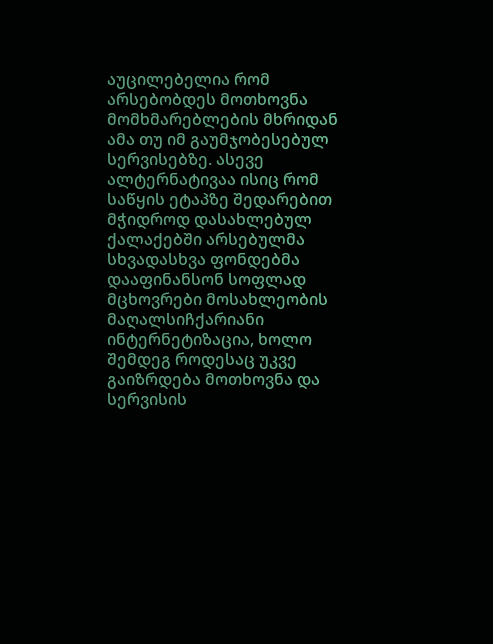აუცილებელია რომ არსებობდეს მოთხოვნა მომხმარებლების მხრიდან ამა თუ იმ გაუმჯობესებულ სერვისებზე. ასევე ალტერნატივაა ისიც რომ საწყის ეტაპზე შედარებით მჭიდროდ დასახლებულ ქალაქებში არსებულმა სხვადასხვა ფონდებმა დააფინანსონ სოფლად მცხოვრები მოსახლეობის მაღალსიჩქარიანი ინტერნეტიზაცია, ხოლო შემდეგ როდესაც უკვე გაიზრდება მოთხოვნა და სერვისის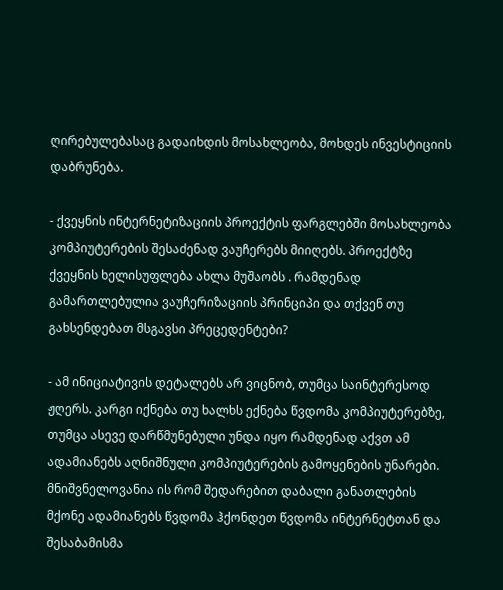ღირებულებასაც გადაიხდის მოსახლეობა, მოხდეს ინვესტიციის დაბრუნება.

- ქვეყნის ინტერნეტიზაციის პროექტის ფარგლებში მოსახლეობა კომპიუტერების შესაძენად ვაუჩერებს მიიღებს. პროექტზე ქვეყნის ხელისუფლება ახლა მუშაობს . რამდენად გამართლებულია ვაუჩერიზაციის პრინციპი და თქვენ თუ გახსენდებათ მსგავსი პრეცედენტები?

- ამ ინიციატივის დეტალებს არ ვიცნობ, თუმცა საინტერესოდ ჟღერს. კარგი იქნება თუ ხალხს ექნება წვდომა კომპიუტერებზე, თუმცა ასევე დარწმუნებული უნდა იყო რამდენად აქვთ ამ ადამიანებს აღნიშნული კომპიუტერების გამოყენების უნარები. მნიშვნელოვანია ის რომ შედარებით დაბალი განათლების მქონე ადამიანებს წვდომა ჰქონდეთ წვდომა ინტერნეტთან და შესაბამისმა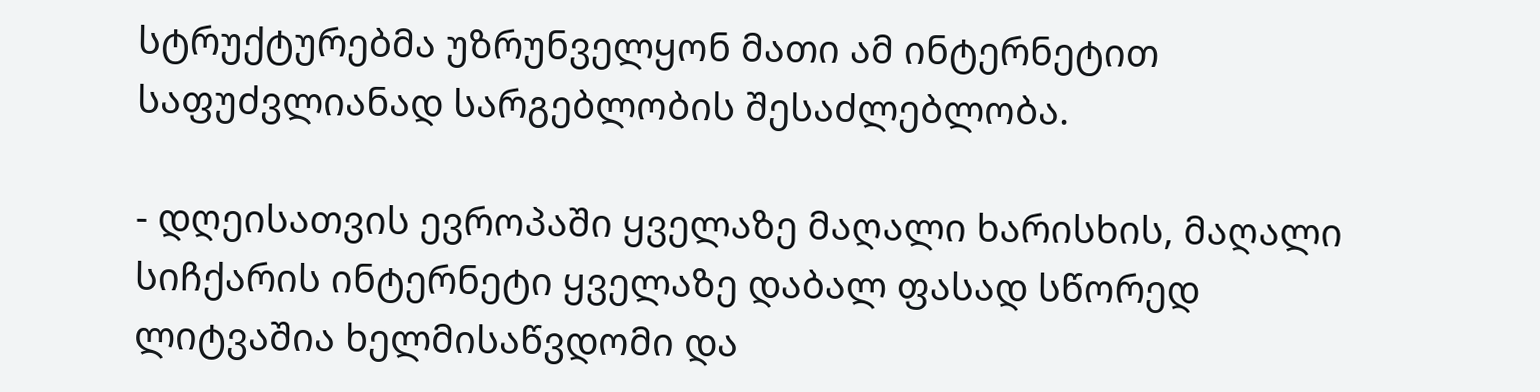სტრუქტურებმა უზრუნველყონ მათი ამ ინტერნეტით საფუძვლიანად სარგებლობის შესაძლებლობა.

- დღეისათვის ევროპაში ყველაზე მაღალი ხარისხის, მაღალი სიჩქარის ინტერნეტი ყველაზე დაბალ ფასად სწორედ ლიტვაშია ხელმისაწვდომი და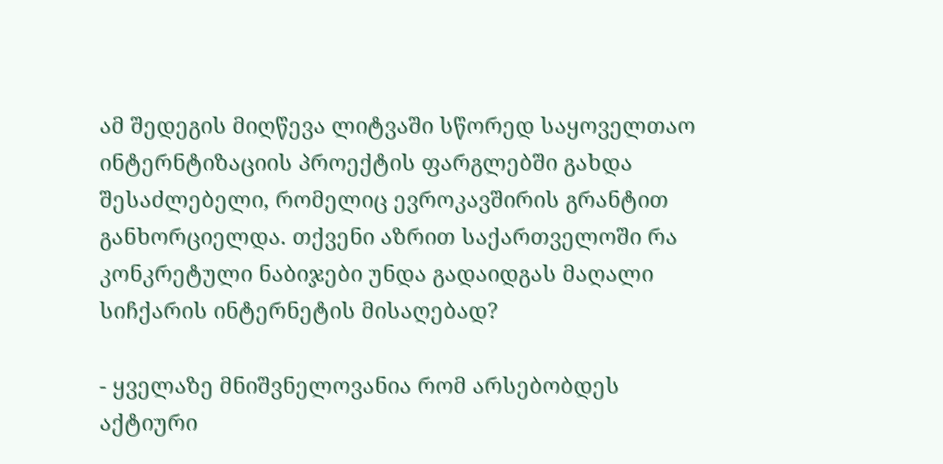ამ შედეგის მიღწევა ლიტვაში სწორედ საყოველთაო ინტერნტიზაციის პროექტის ფარგლებში გახდა შესაძლებელი, რომელიც ევროკავშირის გრანტით განხორციელდა. თქვენი აზრით საქართველოში რა კონკრეტული ნაბიჯები უნდა გადაიდგას მაღალი სიჩქარის ინტერნეტის მისაღებად?

- ყველაზე მნიშვნელოვანია რომ არსებობდეს აქტიური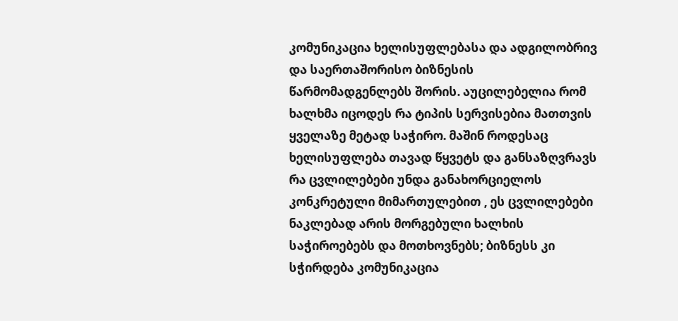კომუნიკაცია ხელისუფლებასა და ადგილობრივ და საერთაშორისო ბიზნესის წარმომადგენლებს შორის. აუცილებელია რომ ხალხმა იცოდეს რა ტიპის სერვისებია მათთვის ყველაზე მეტად საჭირო. მაშინ როდესაც ხელისუფლება თავად წყვეტს და განსაზღვრავს რა ცვლილებები უნდა განახორციელოს კონკრეტული მიმართულებით , ეს ცვლილებები ნაკლებად არის მორგებული ხალხის საჭიროებებს და მოთხოვნებს; ბიზნესს კი სჭირდება კომუნიკაცია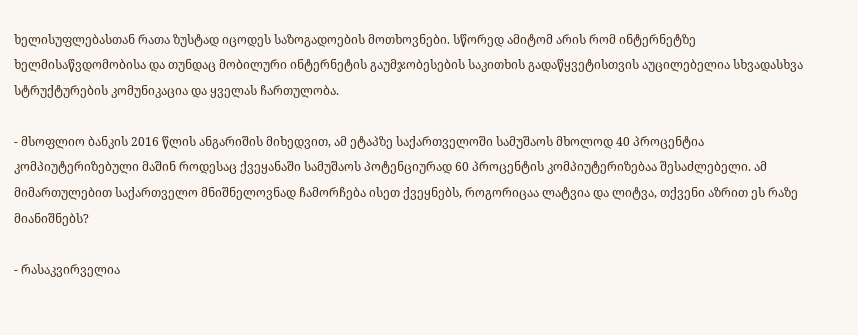ხელისუფლებასთან რათა ზუსტად იცოდეს საზოგადოების მოთხოვნები. სწორედ ამიტომ არის რომ ინტერნეტზე ხელმისაწვდომობისა და თუნდაც მობილური ინტერნეტის გაუმჯობესების საკითხის გადაწყვეტისთვის აუცილებელია სხვადასხვა სტრუქტურების კომუნიკაცია და ყველას ჩართულობა.

- მსოფლიო ბანკის 2016 წლის ანგარიშის მიხედვით, ამ ეტაპზე საქართველოში სამუშაოს მხოლოდ 40 პროცენტია კომპიუტერიზებული მაშინ როდესაც ქვეყანაში სამუშაოს პოტენციურად 60 პროცენტის კომპიუტერიზებაა შესაძლებელი. ამ მიმართულებით საქართველო მნიშნელოვნად ჩამორჩება ისეთ ქვეყნებს, როგორიცაა ლატვია და ლიტვა, თქვენი აზრით ეს რაზე მიანიშნებს?

- რასაკვირველია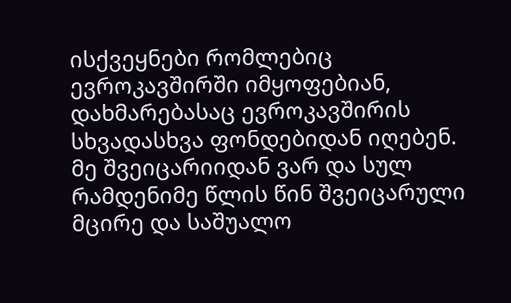ისქვეყნები რომლებიც ევროკავშირში იმყოფებიან, დახმარებასაც ევროკავშირის სხვადასხვა ფონდებიდან იღებენ. მე შვეიცარიიდან ვარ და სულ რამდენიმე წლის წინ შვეიცარული მცირე და საშუალო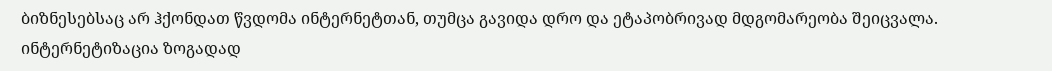ბიზნესებსაც არ ჰქონდათ წვდომა ინტერნეტთან, თუმცა გავიდა დრო და ეტაპობრივად მდგომარეობა შეიცვალა. ინტერნეტიზაცია ზოგადად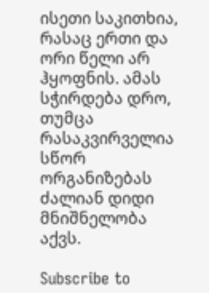ისეთი საკითხია, რასაც ერთი და ორი წელი არ ჰყოფნის. ამას სჭირდება დრო, თუმცა რასაკვირველია სწორ ორგანიზებას ძალიან დიდი მნიშნელობა აქვს.

Subscribe to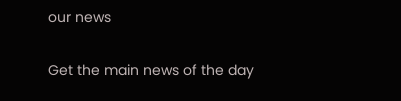our news

Get the main news of the day